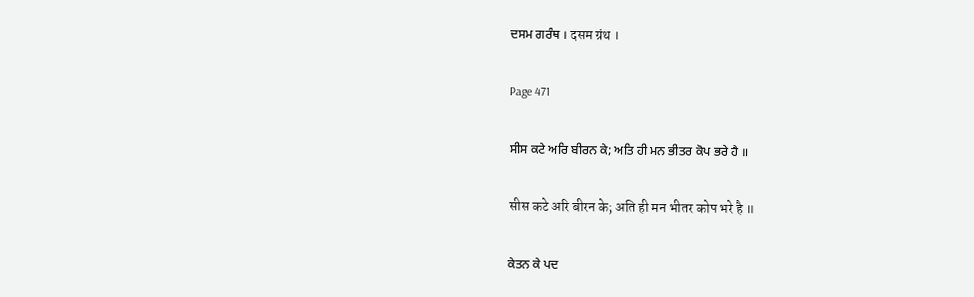ਦਸਮ ਗਰੰਥ । दसम ग्रंथ ।

Page 471

ਸੀਸ ਕਟੇ ਅਰਿ ਬੀਰਨ ਕੇ; ਅਤਿ ਹੀ ਮਨ ਭੀਤਰ ਕੋਪ ਭਰੇ ਹੈ ॥

सीस कटे अरि बीरन के; अति ही मन भीतर कोप भरे है ॥

ਕੇਤਨ ਕੇ ਪਦ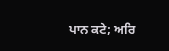ਪਾਨ ਕਟੇ; ਅਰਿ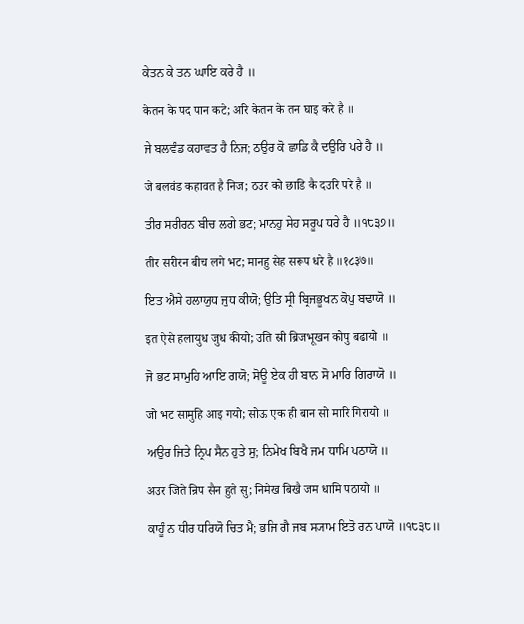ਕੇਤਨ ਕੇ ਤਨ ਘਾਇ ਕਰੇ ਹੈ ॥

केतन के पद पान कटे; अरि केतन के तन घाइ करे है ॥

ਜੇ ਬਲਵੰਡ ਕਹਾਵਤ ਹੈ ਨਿਜ; ਠਉਰ ਕੋ ਛਾਡਿ ਕੈ ਦਉਰਿ ਪਰੇ ਹੈ ॥

जे बलवंड कहावत है निज; ठउर को छाडि कै दउरि परे है ॥

ਤੀਰ ਸਰੀਰਨ ਬੀਚ ਲਗੇ ਭਟ; ਮਾਨਹੁ ਸੇਹ ਸਰੂਪ ਧਰੇ ਹੈ ॥੧੮੩੭॥

तीर सरीरन बीच लगे भट; मानहु सेह सरूप धरे है ॥१८३७॥

ਇਤ ਐਸੇ ਹਲਾਯੁਧ ਜੁਧ ਕੀਯੋ; ਉਤਿ ਸ੍ਰੀ ਬ੍ਰਿਜਭੂਖਨ ਕੋਪੁ ਬਢਾਯੋ ॥

इत ऐसे हलायुध जुध कीयो; उति स्री ब्रिजभूखन कोपु बढायो ॥

ਜੋ ਭਟ ਸਾਮੁਹਿ ਆਇ ਗਯੋ; ਸੋਊ ਏਕ ਹੀ ਬਾਨ ਸੋ ਮਾਰਿ ਗਿਰਾਯੋ ॥

जो भट सामुहि आइ गयो; सोऊ एक ही बान सो मारि गिरायो ॥

ਅਉਰ ਜਿਤੇ ਨ੍ਰਿਪ ਸੈਨ ਹੁਤੇ ਸੁ; ਨਿਮੇਖ ਬਿਖੈ ਜਮ ਧਾਮਿ ਪਠਾਯੋ ॥

अउर जिते न्रिप सैन हुते सु; निमेख बिखै जम धामि पठायो ॥

ਕਾਹੂੰ ਨ ਧੀਰ ਧਰਿਯੋ ਚਿਤ ਮੈ; ਭਜਿ ਗੈ ਜਬ ਸ੍ਯਾਮ ਇਤੋ ਰਨ ਪਾਯੋ ॥੧੮੩੮॥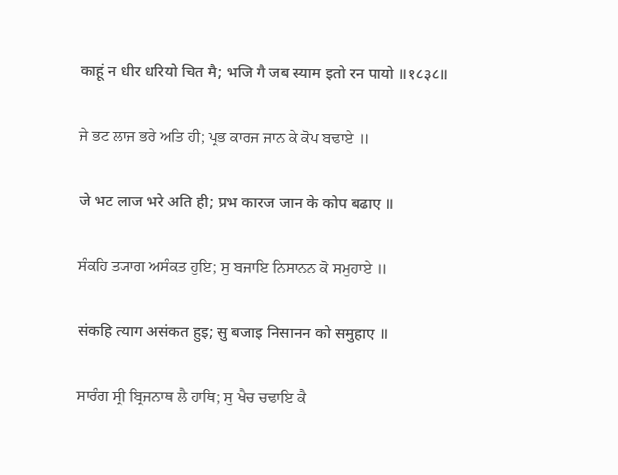काहूं न धीर धरियो चित मै; भजि गै जब स्याम इतो रन पायो ॥१८३८॥

ਜੇ ਭਟ ਲਾਜ ਭਰੇ ਅਤਿ ਹੀ; ਪ੍ਰਭ ਕਾਰਜ ਜਾਨ ਕੇ ਕੋਪ ਬਢਾਏ ॥

जे भट लाज भरे अति ही; प्रभ कारज जान के कोप बढाए ॥

ਸੰਕਹਿ ਤ੍ਯਾਗ ਅਸੰਕਤ ਹੁਇ; ਸੁ ਬਜਾਇ ਨਿਸਾਨਨ ਕੋ ਸਮੁਹਾਏ ॥

संकहि त्याग असंकत हुइ; सु बजाइ निसानन को समुहाए ॥

ਸਾਰੰਗ ਸ੍ਰੀ ਬ੍ਰਿਜਨਾਥ ਲੈ ਹਾਥਿ; ਸੁ ਖੈਚ ਚਢਾਇ ਕੈ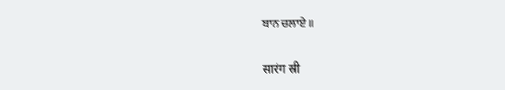ਬਾਨ ਚਲਾਏ ॥

सारंग स्री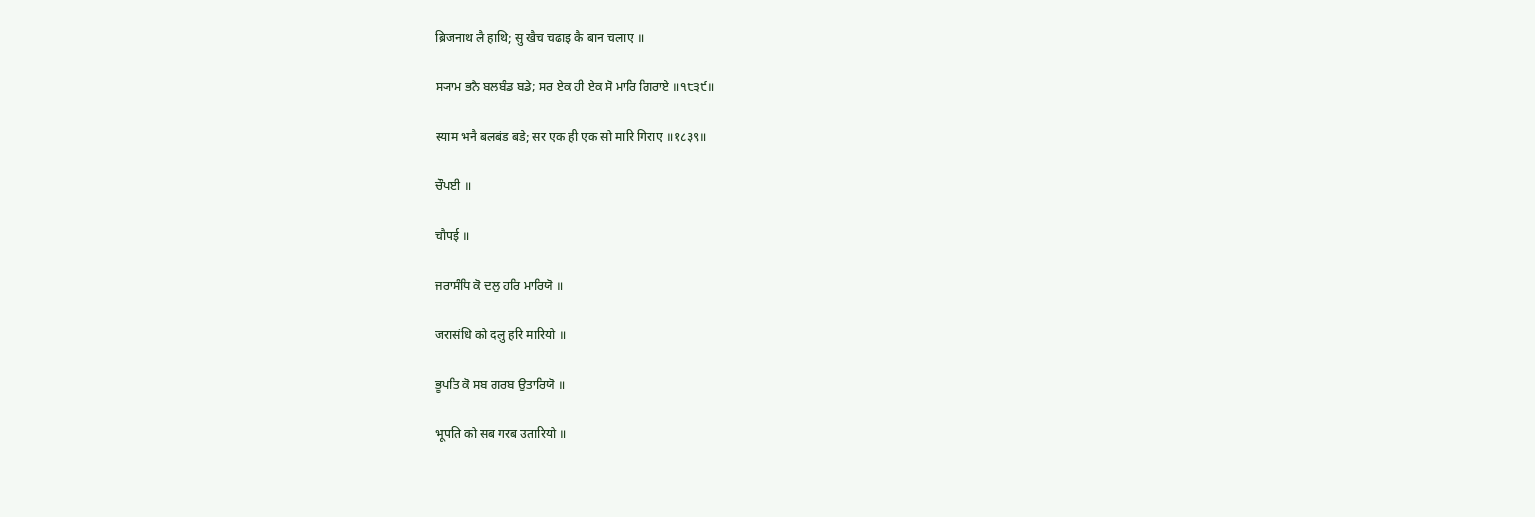ब्रिजनाथ लै हाथि; सु खैच चढाइ कै बान चलाए ॥

ਸ੍ਯਾਮ ਭਨੈ ਬਲਬੰਡ ਬਡੇ; ਸਰ ਏਕ ਹੀ ਏਕ ਸੋ ਮਾਰਿ ਗਿਰਾਏ ॥੧੮੩੯॥

स्याम भनै बलबंड बडे; सर एक ही एक सो मारि गिराए ॥१८३९॥

ਚੌਪਈ ॥

चौपई ॥

ਜਰਾਸੰਧਿ ਕੋ ਦਲੁ ਹਰਿ ਮਾਰਿਯੋ ॥

जरासंधि को दलु हरि मारियो ॥

ਭੂਪਤਿ ਕੋ ਸਬ ਗਰਬ ਉਤਾਰਿਯੋ ॥

भूपति को सब गरब उतारियो ॥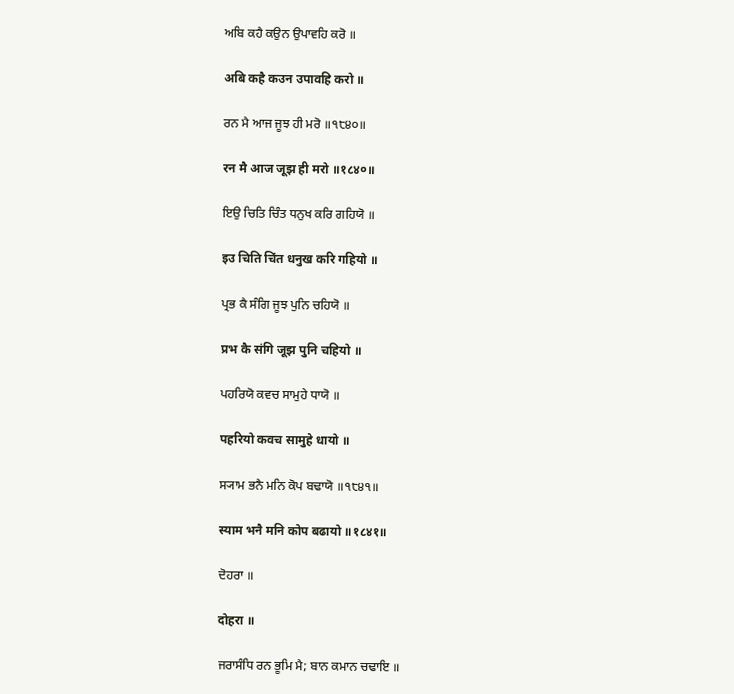ਅਬਿ ਕਹੈ ਕਉਨ ਉਪਾਵਹਿ ਕਰੋ ॥

अबि कहै कउन उपावहि करो ॥

ਰਨ ਮੈ ਆਜ ਜੂਝ ਹੀ ਮਰੋ ॥੧੮੪੦॥

रन मै आज जूझ ही मरो ॥१८४०॥

ਇਉ ਚਿਤਿ ਚਿੰਤ ਧਨੁਖ ਕਰਿ ਗਹਿਯੋ ॥

इउ चिति चिंत धनुख करि गहियो ॥

ਪ੍ਰਭ ਕੈ ਸੰਗਿ ਜੂਝ ਪੁਨਿ ਚਹਿਯੋ ॥

प्रभ कै संगि जूझ पुनि चहियो ॥

ਪਹਰਿਯੋ ਕਵਚ ਸਾਮੁਹੇ ਧਾਯੋ ॥

पहरियो कवच सामुहे धायो ॥

ਸ੍ਯਾਮ ਭਨੈ ਮਨਿ ਕੋਪ ਬਢਾਯੋ ॥੧੮੪੧॥

स्याम भनै मनि कोप बढायो ॥१८४१॥

ਦੋਹਰਾ ॥

दोहरा ॥

ਜਰਾਸੰਧਿ ਰਨ ਭੂਮਿ ਮੈ; ਬਾਨ ਕਮਾਨ ਚਢਾਇ ॥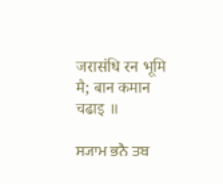जरासंधि रन भूमि मै; बान कमान चढाइ ॥

ਸ੍ਯਾਮ ਭਨੈ ਤਬ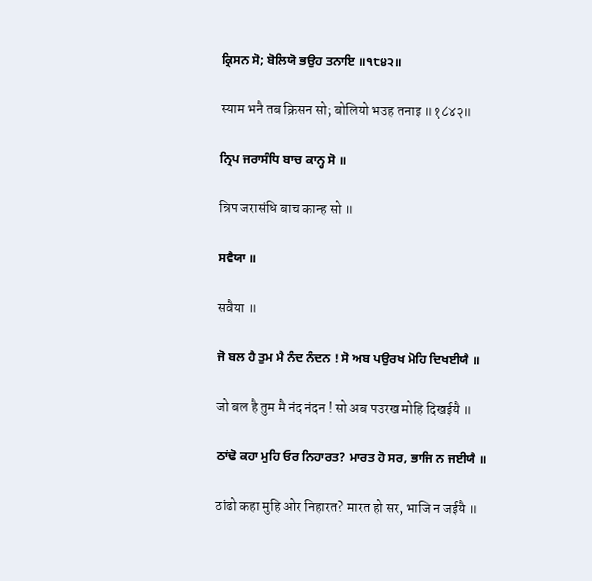ਕ੍ਰਿਸਨ ਸੋ; ਬੋਲਿਯੋ ਭਉਹ ਤਨਾਇ ॥੧੮੪੨॥

स्याम भनै तब क्रिसन सो; बोलियो भउह तनाइ ॥१८४२॥

ਨ੍ਰਿਪ ਜਰਾਸੰਧਿ ਬਾਚ ਕਾਨ੍ਹ ਸੋ ॥

न्रिप जरासंधि बाच कान्ह सो ॥

ਸਵੈਯਾ ॥

सवैया ॥

ਜੋ ਬਲ ਹੈ ਤੁਮ ਮੈ ਨੰਦ ਨੰਦਨ ! ਸੋ ਅਬ ਪਉਰਖ ਮੋਹਿ ਦਿਖਈਯੈ ॥

जो बल है तुम मै नंद नंदन ! सो अब पउरख मोहि दिखईयै ॥

ਠਾਂਢੋ ਕਹਾ ਮੁਹਿ ਓਰ ਨਿਹਾਰਤ? ਮਾਰਤ ਹੋ ਸਰ, ਭਾਜਿ ਨ ਜਈਯੈ ॥

ठांढो कहा मुहि ओर निहारत? मारत हो सर, भाजि न जईयै ॥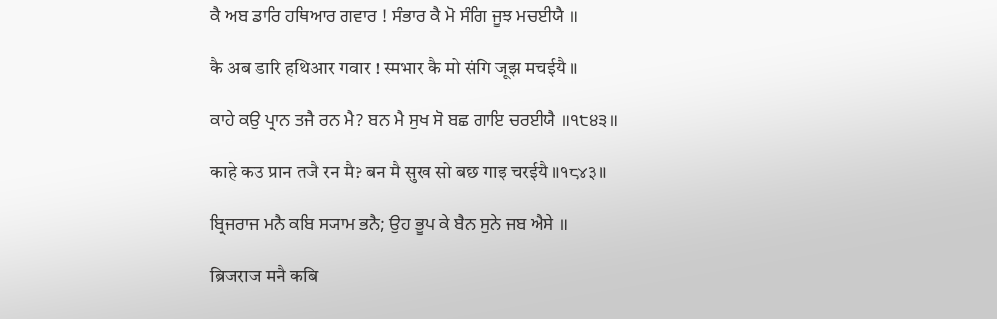ਕੈ ਅਬ ਡਾਰਿ ਹਥਿਆਰ ਗਵਾਰ ! ਸੰਭਾਰ ਕੈ ਮੋ ਸੰਗਿ ਜੂਝ ਮਚਈਯੈ ॥

कै अब डारि हथिआर गवार ! स्मभार कै मो संगि जूझ मचईयै ॥

ਕਾਹੇ ਕਉ ਪ੍ਰਾਨ ਤਜੈ ਰਨ ਮੈ? ਬਨ ਮੈ ਸੁਖ ਸੋ ਬਛ ਗਾਇ ਚਰਈਯੈ ॥੧੮੪੩॥

काहे कउ प्रान तजै रन मै? बन मै सुख सो बछ गाइ चरईयै ॥१८४३॥

ਬ੍ਰਿਜਰਾਜ ਮਨੈ ਕਬਿ ਸ੍ਯਾਮ ਭਨੈ; ਉਹ ਭੂਪ ਕੇ ਬੈਨ ਸੁਨੇ ਜਬ ਐਸੇ ॥

ब्रिजराज मनै कबि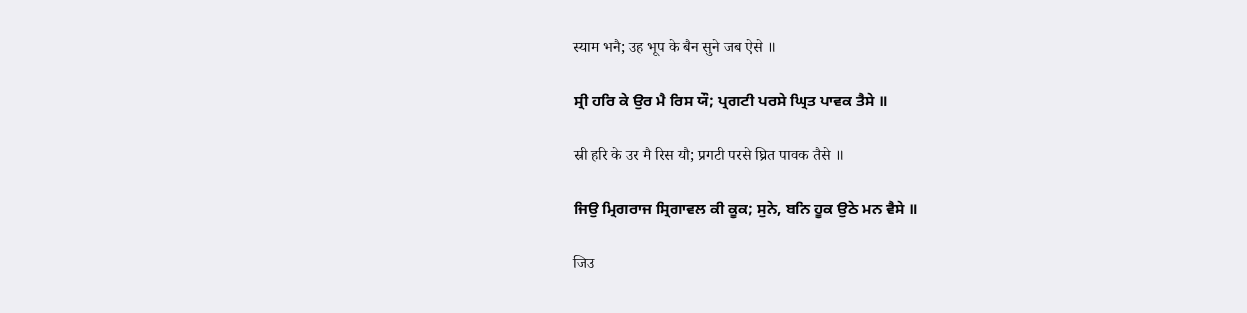स्याम भनै; उह भूप के बैन सुने जब ऐसे ॥

ਸ੍ਰੀ ਹਰਿ ਕੇ ਉਰ ਮੈ ਰਿਸ ਯੌ; ਪ੍ਰਗਟੀ ਪਰਸੇ ਘ੍ਰਿਤ ਪਾਵਕ ਤੈਸੇ ॥

स्री हरि के उर मै रिस यौ; प्रगटी परसे घ्रित पावक तैसे ॥

ਜਿਉ ਮ੍ਰਿਗਰਾਜ ਸ੍ਰਿਗਾਵਲ ਕੀ ਕੂਕ; ਸੁਨੇ, ਬਨਿ ਹੂਕ ਉਠੇ ਮਨ ਵੈਸੇ ॥

जिउ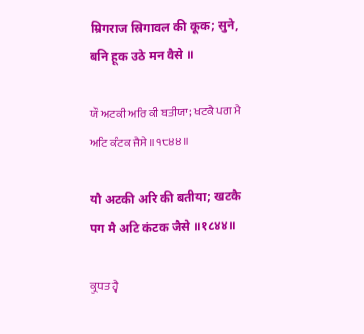म्रिगराज स्रिगावल की कूक; सुने, बनि हूक उठे मन वैसे ॥

ਯੌ ਅਟਕੀ ਅਰਿ ਕੀ ਬਤੀਯਾ; ਖਟਕੈ ਪਗ ਮੈ ਅਟਿ ਕੰਟਕ ਜੈਸੇ ॥੧੮੪੪॥

यौ अटकी अरि की बतीया; खटकै पग मै अटि कंटक जैसे ॥१८४४॥

ਕ੍ਰੁਧਤ ਹ੍ਵੈ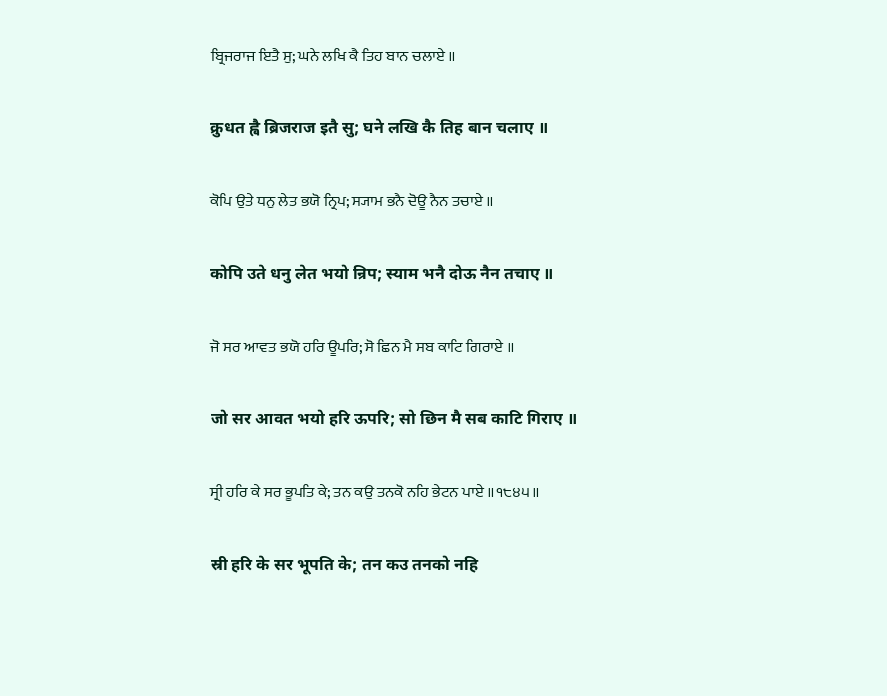ਬ੍ਰਿਜਰਾਜ ਇਤੈ ਸੁ; ਘਨੇ ਲਖਿ ਕੈ ਤਿਹ ਬਾਨ ਚਲਾਏ ॥

क्रुधत ह्वै ब्रिजराज इतै सु; घने लखि कै तिह बान चलाए ॥

ਕੋਪਿ ਉਤੇ ਧਨੁ ਲੇਤ ਭਯੋ ਨ੍ਰਿਪ; ਸ੍ਯਾਮ ਭਨੈ ਦੋਊ ਨੈਨ ਤਚਾਏ ॥

कोपि उते धनु लेत भयो न्रिप; स्याम भनै दोऊ नैन तचाए ॥

ਜੋ ਸਰ ਆਵਤ ਭਯੋ ਹਰਿ ਊਪਰਿ; ਸੋ ਛਿਨ ਮੈ ਸਬ ਕਾਟਿ ਗਿਰਾਏ ॥

जो सर आवत भयो हरि ऊपरि; सो छिन मै सब काटि गिराए ॥

ਸ੍ਰੀ ਹਰਿ ਕੇ ਸਰ ਭੂਪਤਿ ਕੇ; ਤਨ ਕਉ ਤਨਕੋ ਨਹਿ ਭੇਟਨ ਪਾਏ ॥੧੮੪੫॥

स्री हरि के सर भूपति के; तन कउ तनको नहि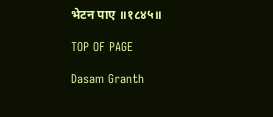भेटन पाए ॥१८४५॥

TOP OF PAGE

Dasam Granth